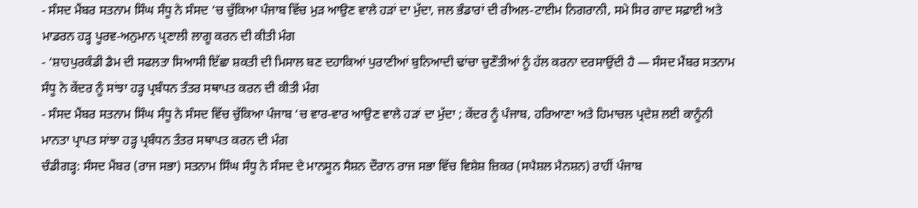- ਸੰਸਦ ਮੈਂਬਰ ਸਤਨਾਮ ਸਿੰਘ ਸੰਧੂ ਨੇ ਸੰਸਦ ‘ਚ ਚੁੱਕਿਆ ਪੰਜਾਬ ਵਿੱਚ ਮੁੜ ਆਉਣ ਵਾਲੇ ਹੜਾਂ ਦਾ ਮੁੱਦਾ, ਜਲ ਭੰਡਾਰਾਂ ਦੀ ਰੀਅਲ-ਟਾਈਮ ਨਿਗਰਾਨੀ, ਸਮੇ ਸਿਰ ਗਾਦ ਸਫ਼ਾਈ ਅਤੇ ਮਾਡਰਨ ਹੜ੍ਹ ਪੂਰਵ-ਅਨੁਮਾਨ ਪ੍ਰਣਾਲੀ ਲਾਗੂ ਕਰਨ ਦੀ ਕੀਤੀ ਮੰਗ
- ‘ਸ਼ਾਹਪੁਰਕੰਡੀ ਡੈਮ ਦੀ ਸਫਲਤਾ ਸਿਆਸੀ ਇੱਛਾ ਸ਼ਕਤੀ ਦੀ ਮਿਸਾਲ ਬਣ ਦਹਾਕਿਆਂ ਪੁਰਾਣੀਆਂ ਬੁਨਿਆਦੀ ਢਾਂਚਾ ਚੁਣੌਤੀਆਂ ਨੂੰ ਹੱਲ ਕਰਨਾ ਦਰਸਾਉਂਦੀ ਹੈ — ਸੰਸਦ ਮੈਂਬਰ ਸਤਨਾਮ ਸੰਧੂ ਨੇ ਕੇਂਦਰ ਨੂੰ ਸਾਂਝਾ ਹੜ੍ਹ ਪ੍ਰਬੰਧਨ ਤੰਤਰ ਸਥਾਪਤ ਕਰਨ ਦੀ ਕੀਤੀ ਮੰਗ
- ਸੰਸਦ ਮੈਂਬਰ ਸਤਨਾਮ ਸਿੰਘ ਸੰਧੂ ਨੇ ਸੰਸਦ ਵਿੱਚ ਚੁੱਕਿਆ ਪੰਜਾਬ ‘ਚ ਵਾਰ-ਵਾਰ ਆਉਣ ਵਾਲੇ ਹੜਾਂ ਦਾ ਮੁੱਦਾ ; ਕੇਂਦਰ ਨੂੰ ਪੰਜਾਬ, ਹਰਿਆਣਾ ਅਤੇ ਹਿਮਾਚਲ ਪ੍ਰਦੇਸ਼ ਲਈ ਕਾਨੂੰਨੀ ਮਾਨਤਾ ਪ੍ਰਾਪਤ ਸਾਂਝਾ ਹੜ੍ਹ ਪ੍ਰਬੰਧਨ ਤੰਤਰ ਸਥਾਪਤ ਕਰਨ ਦੀ ਮੰਗ
ਚੰਡੀਗੜ੍ਹ: ਸੰਸਦ ਮੈਂਬਰ (ਰਾਜ ਸਭਾ) ਸਤਨਾਮ ਸਿੰਘ ਸੰਧੂ ਨੇ ਸੰਸਦ ਦੇ ਮਾਨਸੂਨ ਸੈਸ਼ਨ ਦੌਰਾਨ ਰਾਜ ਸਭਾ ਵਿੱਚ ਵਿਸ਼ੇਸ਼ ਜ਼ਿਕਰ (ਸਪੈਸ਼ਲ ਮੈਨਸ਼ਨ) ਰਾਹੀਂ ਪੰਜਾਬ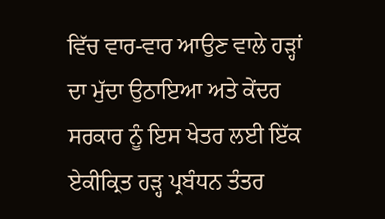ਵਿੱਚ ਵਾਰ-ਵਾਰ ਆਉਣ ਵਾਲੇ ਹੜ੍ਹਾਂ ਦਾ ਮੁੱਦਾ ਉਠਾਇਆ ਅਤੇ ਕੇਂਦਰ ਸਰਕਾਰ ਨੂੰ ਇਸ ਖੇਤਰ ਲਈ ਇੱਕ ਏਕੀਕ੍ਰਿਤ ਹੜ੍ਹ ਪ੍ਰਬੰਧਨ ਤੰਤਰ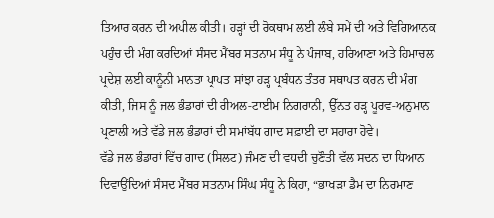ਤਿਆਰ ਕਰਨ ਦੀ ਅਪੀਲ ਕੀਤੀ। ਹੜ੍ਹਾਂ ਦੀ ਰੋਕਥਾਮ ਲਈ ਲੰਬੇ ਸਮੇਂ ਦੀ ਅਤੇ ਵਿਗਿਆਨਕ ਪਹੁੰਚ ਦੀ ਮੰਗ ਕਰਦਿਆਂ ਸੰਸਦ ਮੈਂਬਰ ਸਤਨਾਮ ਸੰਧੂ ਨੇ ਪੰਜਾਬ, ਹਰਿਆਣਾ ਅਤੇ ਹਿਮਾਚਲ ਪ੍ਰਦੇਸ਼ ਲਈ ਕਾਨੂੰਨੀ ਮਾਨਤਾ ਪ੍ਰਾਪਤ ਸਾਂਝਾ ਹੜ੍ਹ ਪ੍ਰਬੰਧਨ ਤੰਤਰ ਸਥਾਪਤ ਕਰਨ ਦੀ ਮੰਗ ਕੀਤੀ, ਜਿਸ ਨੂੰ ਜਲ ਭੰਡਾਰਾਂ ਦੀ ਰੀਅਲ-ਟਾਈਮ ਨਿਗਰਾਨੀ, ਉੱਨਤ ਹੜ੍ਹ ਪੂਰਵ-ਅਨੁਮਾਨ ਪ੍ਰਣਾਲੀ ਅਤੇ ਵੱਡੇ ਜਲ ਭੰਡਾਰਾਂ ਦੀ ਸਮਾਂਬੱਧ ਗਾਦ ਸਫ਼ਾਈ ਦਾ ਸਹਾਰਾ ਹੋਵੇ।
ਵੱਡੇ ਜਲ ਭੰਡਾਰਾਂ ਵਿੱਚ ਗਾਦ (ਸਿਲਟ) ਜੰਮਣ ਦੀ ਵਧਦੀ ਚੁਣੌਤੀ ਵੱਲ ਸਦਨ ਦਾ ਧਿਆਨ ਦਿਵਾਉਂਦਿਆਂ ਸੰਸਦ ਮੈਂਬਰ ਸਤਨਾਮ ਸਿੰਘ ਸੰਧੂ ਨੇ ਕਿਹਾ, “ਭਾਖੜਾ ਡੈਮ ਦਾ ਨਿਰਮਾਣ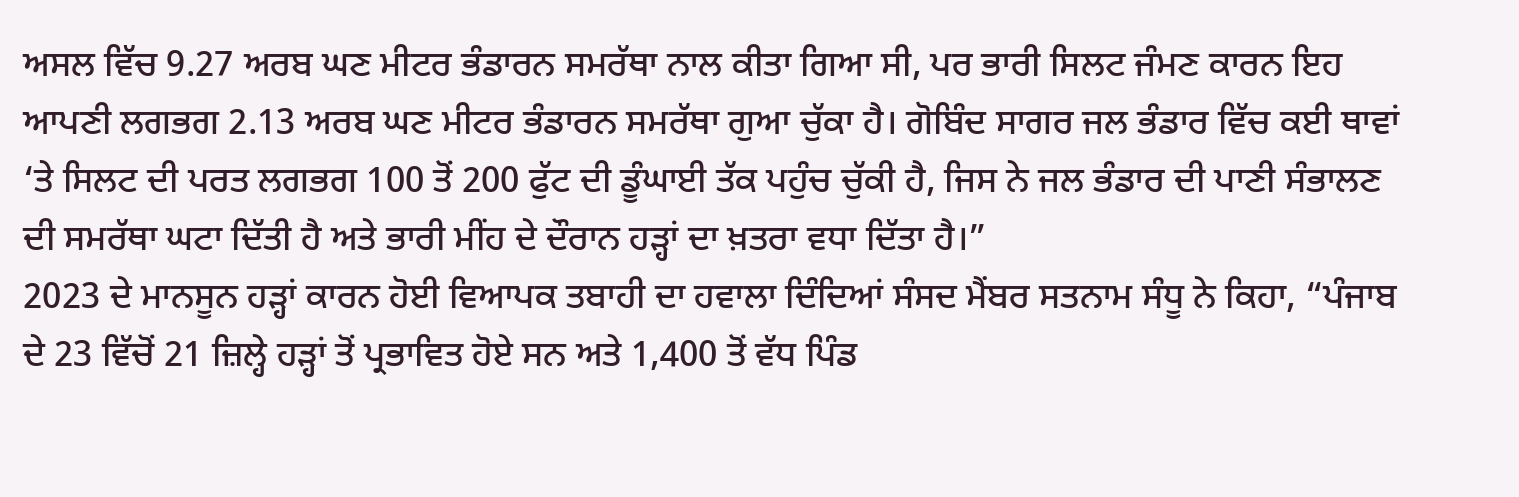ਅਸਲ ਵਿੱਚ 9.27 ਅਰਬ ਘਣ ਮੀਟਰ ਭੰਡਾਰਨ ਸਮਰੱਥਾ ਨਾਲ ਕੀਤਾ ਗਿਆ ਸੀ, ਪਰ ਭਾਰੀ ਸਿਲਟ ਜੰਮਣ ਕਾਰਨ ਇਹ ਆਪਣੀ ਲਗਭਗ 2.13 ਅਰਬ ਘਣ ਮੀਟਰ ਭੰਡਾਰਨ ਸਮਰੱਥਾ ਗੁਆ ਚੁੱਕਾ ਹੈ। ਗੋਬਿੰਦ ਸਾਗਰ ਜਲ ਭੰਡਾਰ ਵਿੱਚ ਕਈ ਥਾਵਾਂ ‘ਤੇ ਸਿਲਟ ਦੀ ਪਰਤ ਲਗਭਗ 100 ਤੋਂ 200 ਫੁੱਟ ਦੀ ਡੂੰਘਾਈ ਤੱਕ ਪਹੁੰਚ ਚੁੱਕੀ ਹੈ, ਜਿਸ ਨੇ ਜਲ ਭੰਡਾਰ ਦੀ ਪਾਣੀ ਸੰਭਾਲਣ ਦੀ ਸਮਰੱਥਾ ਘਟਾ ਦਿੱਤੀ ਹੈ ਅਤੇ ਭਾਰੀ ਮੀਂਹ ਦੇ ਦੌਰਾਨ ਹੜ੍ਹਾਂ ਦਾ ਖ਼ਤਰਾ ਵਧਾ ਦਿੱਤਾ ਹੈ।”
2023 ਦੇ ਮਾਨਸੂਨ ਹੜ੍ਹਾਂ ਕਾਰਨ ਹੋਈ ਵਿਆਪਕ ਤਬਾਹੀ ਦਾ ਹਵਾਲਾ ਦਿੰਦਿਆਂ ਸੰਸਦ ਮੈਂਬਰ ਸਤਨਾਮ ਸੰਧੂ ਨੇ ਕਿਹਾ, “ਪੰਜਾਬ ਦੇ 23 ਵਿੱਚੋਂ 21 ਜ਼ਿਲ੍ਹੇ ਹੜ੍ਹਾਂ ਤੋਂ ਪ੍ਰਭਾਵਿਤ ਹੋਏ ਸਨ ਅਤੇ 1,400 ਤੋਂ ਵੱਧ ਪਿੰਡ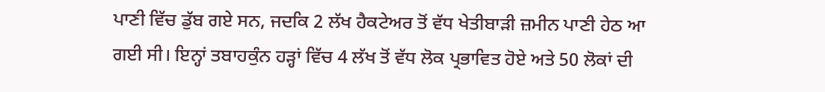ਪਾਣੀ ਵਿੱਚ ਡੁੱਬ ਗਏ ਸਨ, ਜਦਕਿ 2 ਲੱਖ ਹੈਕਟੇਅਰ ਤੋਂ ਵੱਧ ਖੇਤੀਬਾੜੀ ਜ਼ਮੀਨ ਪਾਣੀ ਹੇਠ ਆ ਗਈ ਸੀ। ਇਨ੍ਹਾਂ ਤਬਾਹਕੁੰਨ ਹੜ੍ਹਾਂ ਵਿੱਚ 4 ਲੱਖ ਤੋਂ ਵੱਧ ਲੋਕ ਪ੍ਰਭਾਵਿਤ ਹੋਏ ਅਤੇ 50 ਲੋਕਾਂ ਦੀ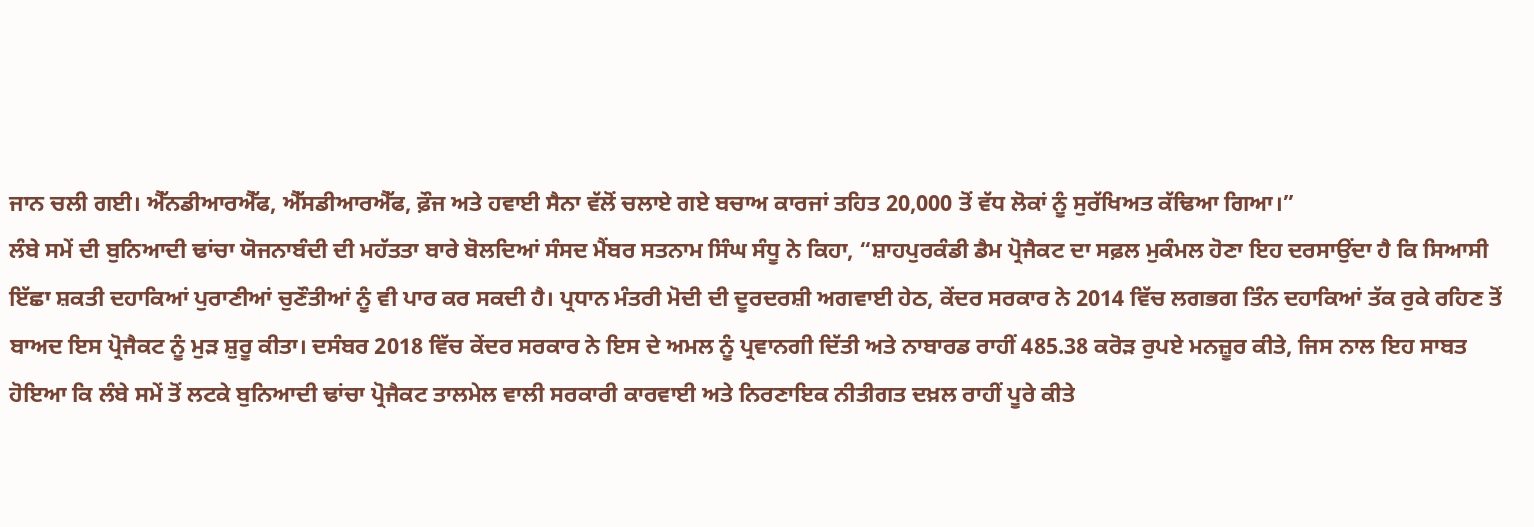ਜਾਨ ਚਲੀ ਗਈ। ਐੱਨਡੀਆਰਐੱਫ, ਐੱਸਡੀਆਰਐੱਫ, ਫ਼ੌਜ ਅਤੇ ਹਵਾਈ ਸੈਨਾ ਵੱਲੋਂ ਚਲਾਏ ਗਏ ਬਚਾਅ ਕਾਰਜਾਂ ਤਹਿਤ 20,000 ਤੋਂ ਵੱਧ ਲੋਕਾਂ ਨੂੰ ਸੁਰੱਖਿਅਤ ਕੱਢਿਆ ਗਿਆ।”
ਲੰਬੇ ਸਮੇਂ ਦੀ ਬੁਨਿਆਦੀ ਢਾਂਚਾ ਯੋਜਨਾਬੰਦੀ ਦੀ ਮਹੱਤਤਾ ਬਾਰੇ ਬੋਲਦਿਆਂ ਸੰਸਦ ਮੈਂਬਰ ਸਤਨਾਮ ਸਿੰਘ ਸੰਧੂ ਨੇ ਕਿਹਾ, “ਸ਼ਾਹਪੁਰਕੰਡੀ ਡੈਮ ਪ੍ਰੋਜੈਕਟ ਦਾ ਸਫ਼ਲ ਮੁਕੰਮਲ ਹੋਣਾ ਇਹ ਦਰਸਾਉਂਦਾ ਹੈ ਕਿ ਸਿਆਸੀ ਇੱਛਾ ਸ਼ਕਤੀ ਦਹਾਕਿਆਂ ਪੁਰਾਣੀਆਂ ਚੁਣੌਤੀਆਂ ਨੂੰ ਵੀ ਪਾਰ ਕਰ ਸਕਦੀ ਹੈ। ਪ੍ਰਧਾਨ ਮੰਤਰੀ ਮੋਦੀ ਦੀ ਦੂਰਦਰਸ਼ੀ ਅਗਵਾਈ ਹੇਠ, ਕੇਂਦਰ ਸਰਕਾਰ ਨੇ 2014 ਵਿੱਚ ਲਗਭਗ ਤਿੰਨ ਦਹਾਕਿਆਂ ਤੱਕ ਰੁਕੇ ਰਹਿਣ ਤੋਂ ਬਾਅਦ ਇਸ ਪ੍ਰੋਜੈਕਟ ਨੂੰ ਮੁੜ ਸ਼ੁਰੂ ਕੀਤਾ। ਦਸੰਬਰ 2018 ਵਿੱਚ ਕੇਂਦਰ ਸਰਕਾਰ ਨੇ ਇਸ ਦੇ ਅਮਲ ਨੂੰ ਪ੍ਰਵਾਨਗੀ ਦਿੱਤੀ ਅਤੇ ਨਾਬਾਰਡ ਰਾਹੀਂ 485.38 ਕਰੋੜ ਰੁਪਏ ਮਨਜ਼ੂਰ ਕੀਤੇ, ਜਿਸ ਨਾਲ ਇਹ ਸਾਬਤ ਹੋਇਆ ਕਿ ਲੰਬੇ ਸਮੇਂ ਤੋਂ ਲਟਕੇ ਬੁਨਿਆਦੀ ਢਾਂਚਾ ਪ੍ਰੋਜੈਕਟ ਤਾਲਮੇਲ ਵਾਲੀ ਸਰਕਾਰੀ ਕਾਰਵਾਈ ਅਤੇ ਨਿਰਣਾਇਕ ਨੀਤੀਗਤ ਦਖ਼ਲ ਰਾਹੀਂ ਪੂਰੇ ਕੀਤੇ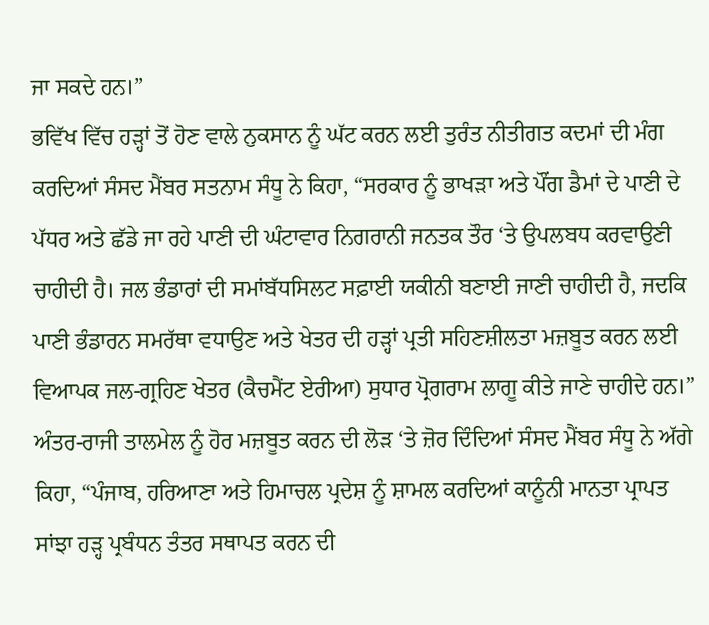ਜਾ ਸਕਦੇ ਹਨ।”
ਭਵਿੱਖ ਵਿੱਚ ਹੜ੍ਹਾਂ ਤੋਂ ਹੋਣ ਵਾਲੇ ਨੁਕਸਾਨ ਨੂੰ ਘੱਟ ਕਰਨ ਲਈ ਤੁਰੰਤ ਨੀਤੀਗਤ ਕਦਮਾਂ ਦੀ ਮੰਗ ਕਰਦਿਆਂ ਸੰਸਦ ਮੈਂਬਰ ਸਤਨਾਮ ਸੰਧੂ ਨੇ ਕਿਹਾ, “ਸਰਕਾਰ ਨੂੰ ਭਾਖੜਾ ਅਤੇ ਪੌਂਗ ਡੈਮਾਂ ਦੇ ਪਾਣੀ ਦੇ ਪੱਧਰ ਅਤੇ ਛੱਡੇ ਜਾ ਰਹੇ ਪਾਣੀ ਦੀ ਘੰਟਾਵਾਰ ਨਿਗਰਾਨੀ ਜਨਤਕ ਤੌਰ ‘ਤੇ ਉਪਲਬਧ ਕਰਵਾਉਣੀ ਚਾਹੀਦੀ ਹੈ। ਜਲ ਭੰਡਾਰਾਂ ਦੀ ਸਮਾਂਬੱਧਸਿਲਟ ਸਫ਼ਾਈ ਯਕੀਨੀ ਬਣਾਈ ਜਾਣੀ ਚਾਹੀਦੀ ਹੈ, ਜਦਕਿ ਪਾਣੀ ਭੰਡਾਰਨ ਸਮਰੱਥਾ ਵਧਾਉਣ ਅਤੇ ਖੇਤਰ ਦੀ ਹੜ੍ਹਾਂ ਪ੍ਰਤੀ ਸਹਿਣਸ਼ੀਲਤਾ ਮਜ਼ਬੂਤ ਕਰਨ ਲਈ ਵਿਆਪਕ ਜਲ-ਗ੍ਰਹਿਣ ਖੇਤਰ (ਕੈਚਮੈਂਟ ਏਰੀਆ) ਸੁਧਾਰ ਪ੍ਰੋਗਰਾਮ ਲਾਗੂ ਕੀਤੇ ਜਾਣੇ ਚਾਹੀਦੇ ਹਨ।”
ਅੰਤਰ-ਰਾਜੀ ਤਾਲਮੇਲ ਨੂੰ ਹੋਰ ਮਜ਼ਬੂਤ ਕਰਨ ਦੀ ਲੋੜ ‘ਤੇ ਜ਼ੋਰ ਦਿੰਦਿਆਂ ਸੰਸਦ ਮੈਂਬਰ ਸੰਧੂ ਨੇ ਅੱਗੇ ਕਿਹਾ, “ਪੰਜਾਬ, ਹਰਿਆਣਾ ਅਤੇ ਹਿਮਾਚਲ ਪ੍ਰਦੇਸ਼ ਨੂੰ ਸ਼ਾਮਲ ਕਰਦਿਆਂ ਕਾਨੂੰਨੀ ਮਾਨਤਾ ਪ੍ਰਾਪਤ ਸਾਂਝਾ ਹੜ੍ਹ ਪ੍ਰਬੰਧਨ ਤੰਤਰ ਸਥਾਪਤ ਕਰਨ ਦੀ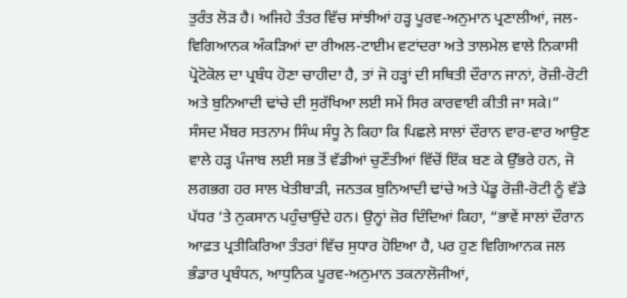ਤੁਰੰਤ ਲੋੜ ਹੈ। ਅਜਿਹੇ ਤੰਤਰ ਵਿੱਚ ਸਾਂਝੀਆਂ ਹੜ੍ਹ ਪੂਰਵ-ਅਨੁਮਾਨ ਪ੍ਰਣਾਲੀਆਂ, ਜਲ-ਵਿਗਿਆਨਕ ਅੰਕੜਿਆਂ ਦਾ ਰੀਅਲ-ਟਾਈਮ ਵਟਾਂਦਰਾ ਅਤੇ ਤਾਲਮੇਲ ਵਾਲੇ ਨਿਕਾਸੀ ਪ੍ਰੋਟੋਕੋਲ ਦਾ ਪ੍ਰਬੰਧ ਹੋਣਾ ਚਾਹੀਦਾ ਹੈ, ਤਾਂ ਜੋ ਹੜ੍ਹਾਂ ਦੀ ਸਥਿਤੀ ਦੌਰਾਨ ਜਾਨਾਂ, ਰੋਜ਼ੀ-ਰੋਟੀ ਅਤੇ ਬੁਨਿਆਦੀ ਢਾਂਚੇ ਦੀ ਸੁਰੱਖਿਆ ਲਈ ਸਮੇਂ ਸਿਰ ਕਾਰਵਾਈ ਕੀਤੀ ਜਾ ਸਕੇ।”
ਸੰਸਦ ਮੈਂਬਰ ਸਤਨਾਮ ਸਿੰਘ ਸੰਧੂ ਨੇ ਕਿਹਾ ਕਿ ਪਿਛਲੇ ਸਾਲਾਂ ਦੌਰਾਨ ਵਾਰ-ਵਾਰ ਆਉਣ ਵਾਲੇ ਹੜ੍ਹ ਪੰਜਾਬ ਲਈ ਸਭ ਤੋਂ ਵੱਡੀਆਂ ਚੁਣੌਤੀਆਂ ਵਿੱਚੋਂ ਇੱਕ ਬਣ ਕੇ ਉੱਭਰੇ ਹਨ, ਜੋ ਲਗਭਗ ਹਰ ਸਾਲ ਖੇਤੀਬਾੜੀ, ਜਨਤਕ ਬੁਨਿਆਦੀ ਢਾਂਚੇ ਅਤੇ ਪੇਂਡੂ ਰੋਜ਼ੀ-ਰੋਟੀ ਨੂੰ ਵੱਡੇ ਪੱਧਰ ‘ਤੇ ਨੁਕਸਾਨ ਪਹੁੰਚਾਉਂਦੇ ਹਨ। ਉਨ੍ਹਾਂ ਜ਼ੋਰ ਦਿੰਦਿਆਂ ਕਿਹਾ, “ਭਾਵੇਂ ਸਾਲਾਂ ਦੌਰਾਨ ਆਫ਼ਤ ਪ੍ਰਤੀਕਿਰਿਆ ਤੰਤਰਾਂ ਵਿੱਚ ਸੁਧਾਰ ਹੋਇਆ ਹੈ, ਪਰ ਹੁਣ ਵਿਗਿਆਨਕ ਜਲ ਭੰਡਾਰ ਪ੍ਰਬੰਧਨ, ਆਧੁਨਿਕ ਪੂਰਵ-ਅਨੁਮਾਨ ਤਕਨਾਲੋਜੀਆਂ,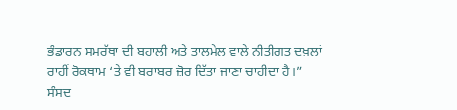ਭੰਡਾਰਨ ਸਮਰੱਥਾ ਦੀ ਬਹਾਲੀ ਅਤੇ ਤਾਲਮੇਲ ਵਾਲੇ ਨੀਤੀਗਤ ਦਖ਼ਲਾਂ ਰਾਹੀਂ ਰੋਕਥਾਮ ‘ਤੇ ਵੀ ਬਰਾਬਰ ਜ਼ੋਰ ਦਿੱਤਾ ਜਾਣਾ ਚਾਹੀਦਾ ਹੈ।”
ਸੰਸਦ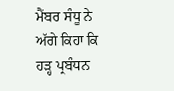ਮੈਂਬਰ ਸੰਧੂ ਨੇ ਅੱਗੇ ਕਿਹਾ ਕਿ ਹੜ੍ਹ ਪ੍ਰਬੰਧਨ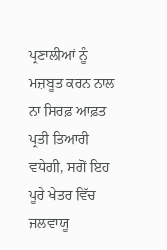ਪ੍ਰਣਾਲੀਆਂ ਨੂੰ ਮਜ਼ਬੂਤ ਕਰਨ ਨਾਲ ਨਾ ਸਿਰਫ਼ ਆਫ਼ਤ ਪ੍ਰਤੀ ਤਿਆਰੀ ਵਧੇਗੀ, ਸਗੋਂ ਇਹ ਪੂਰੇ ਖੇਤਰ ਵਿੱਚ ਜਲਵਾਯੂ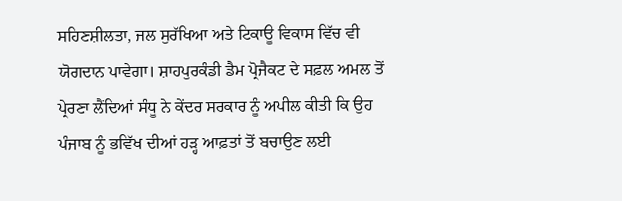ਸਹਿਣਸ਼ੀਲਤਾ, ਜਲ ਸੁਰੱਖਿਆ ਅਤੇ ਟਿਕਾਊ ਵਿਕਾਸ ਵਿੱਚ ਵੀ ਯੋਗਦਾਨ ਪਾਵੇਗਾ। ਸ਼ਾਹਪੁਰਕੰਡੀ ਡੈਮ ਪ੍ਰੋਜੈਕਟ ਦੇ ਸਫ਼ਲ ਅਮਲ ਤੋਂ ਪ੍ਰੇਰਣਾ ਲੈਂਦਿਆਂ ਸੰਧੂ ਨੇ ਕੇਂਦਰ ਸਰਕਾਰ ਨੂੰ ਅਪੀਲ ਕੀਤੀ ਕਿ ਉਹ ਪੰਜਾਬ ਨੂੰ ਭਵਿੱਖ ਦੀਆਂ ਹੜ੍ਹ ਆਫ਼ਤਾਂ ਤੋਂ ਬਚਾਉਣ ਲਈ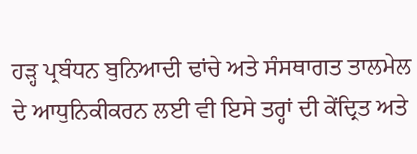ਹੜ੍ਹ ਪ੍ਰਬੰਧਨ ਬੁਨਿਆਦੀ ਢਾਂਚੇ ਅਤੇ ਸੰਸਥਾਗਤ ਤਾਲਮੇਲ ਦੇ ਆਧੁਨਿਕੀਕਰਨ ਲਈ ਵੀ ਇਸੇ ਤਰ੍ਹਾਂ ਦੀ ਕੇਂਦ੍ਰਿਤ ਅਤੇ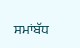ਸਮਾਂਬੱਧ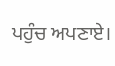ਪਹੁੰਚ ਅਪਣਾਏ।